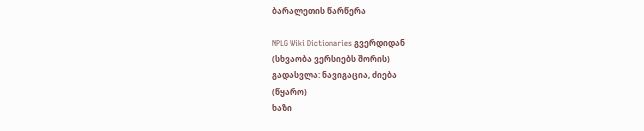ბარალეთის წარწერა

NPLG Wiki Dictionaries გვერდიდან
(სხვაობა ვერსიებს შორის)
გადასვლა: ნავიგაცია, ძიება
(წყარო)
ხაზი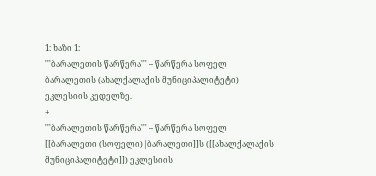1: ხაზი 1:
'''ბარალეთის წარწერა''' – წარწერა სოფელ ბარალეთის (ახალქალაქის მუნიციპალიტეტი) ეკლესიის კედელზე.
+
'''ბარალეთის წარწერა''' – წარწერა სოფელ [[ბარალეთი (სოფელი)|ბარალეთი]]ს ([[ახალქალაქის მუნიციპალიტეტი]]) ეკლესიის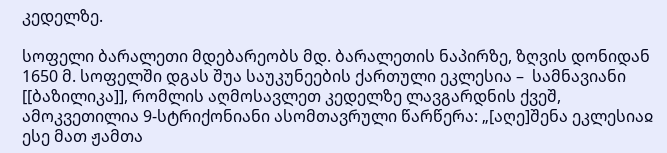კედელზე.

სოფელი ბარალეთი მდებარეობს მდ. ბარალეთის ნაპირზე, ზღვის დონიდან 1650 მ. სოფელში დგას შუა საუკუნეების ქართული ეკლესია –  სამნავიანი [[ბაზილიკა]], რომლის აღმოსავლეთ კედელზე ლავგარდნის ქვეშ, ამოკვეთილია 9-სტრიქონიანი ასომთავრული წარწერა: „[აღე]შენა ეკლესიაჲ ესე მათ ჟამთა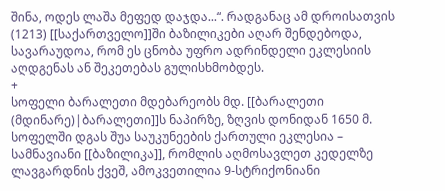შინა, ოდეს ლაშა მეფედ დაჯდა...“. რადგანაც ამ დროისათვის (1213) [[საქართველო]]ში ბაზილიკები აღარ შენდებოდა, სავარაუდოა, რომ ეს ცნობა უფრო ადრინდელი ეკლესიის აღდგენას ან შეკეთებას გულისხმობდეს.
+
სოფელი ბარალეთი მდებარეობს მდ. [[ბარალეთი (მდინარე)|ბარალეთი]]ს ნაპირზე, ზღვის დონიდან 1650 მ. სოფელში დგას შუა საუკუნეების ქართული ეკლესია –  სამნავიანი [[ბაზილიკა]], რომლის აღმოსავლეთ კედელზე ლავგარდნის ქვეშ, ამოკვეთილია 9-სტრიქონიანი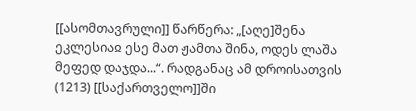[[ასომთავრული]] წარწერა: „[აღე]შენა ეკლესიაჲ ესე მათ ჟამთა შინა, ოდეს ლაშა მეფედ დაჯდა...“. რადგანაც ამ დროისათვის (1213) [[საქართველო]]ში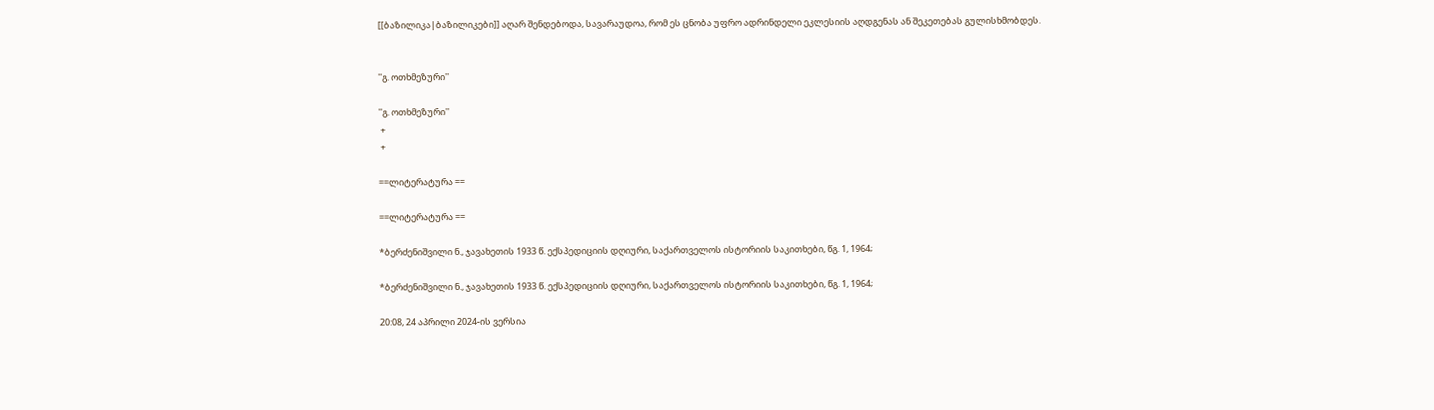[[ბაზილიკა|ბაზილიკები]] აღარ შენდებოდა, სავარაუდოა, რომ ეს ცნობა უფრო ადრინდელი ეკლესიის აღდგენას ან შეკეთებას გულისხმობდეს.


''გ. ოთხმეზური''

''გ. ოთხმეზური''
 +
 +

==ლიტერატურა ==

==ლიტერატურა ==

*ბერძენიშვილი ნ., ჯავახეთის 1933 წ. ექსპედიციის დღიური, საქართველოს ისტორიის საკითხები, წგ. 1, 1964;

*ბერძენიშვილი ნ., ჯავახეთის 1933 წ. ექსპედიციის დღიური, საქართველოს ისტორიის საკითხები, წგ. 1, 1964;

20:08, 24 აპრილი 2024-ის ვერსია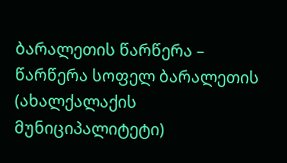ბარალეთის წარწერა – წარწერა სოფელ ბარალეთის (ახალქალაქის მუნიციპალიტეტი)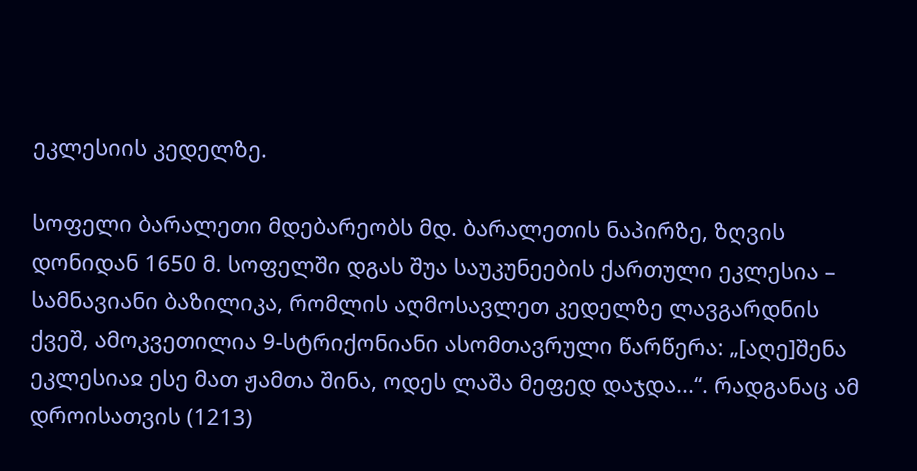ეკლესიის კედელზე.

სოფელი ბარალეთი მდებარეობს მდ. ბარალეთის ნაპირზე, ზღვის დონიდან 1650 მ. სოფელში დგას შუა საუკუნეების ქართული ეკლესია – სამნავიანი ბაზილიკა, რომლის აღმოსავლეთ კედელზე ლავგარდნის ქვეშ, ამოკვეთილია 9-სტრიქონიანი ასომთავრული წარწერა: „[აღე]შენა ეკლესიაჲ ესე მათ ჟამთა შინა, ოდეს ლაშა მეფედ დაჯდა...“. რადგანაც ამ დროისათვის (1213)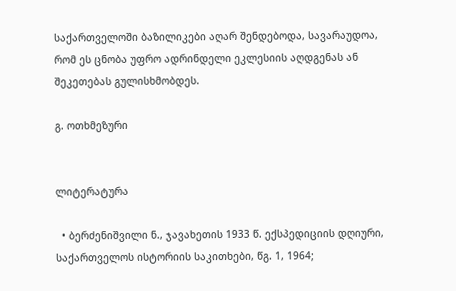საქართველოში ბაზილიკები აღარ შენდებოდა, სავარაუდოა, რომ ეს ცნობა უფრო ადრინდელი ეკლესიის აღდგენას ან შეკეთებას გულისხმობდეს.

გ. ოთხმეზური


ლიტერატურა

  • ბერძენიშვილი ნ., ჯავახეთის 1933 წ. ექსპედიციის დღიური, საქართველოს ისტორიის საკითხები, წგ. 1, 1964;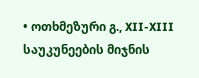• ოთხმეზური გ., XII-XIII საუკუნეების მიჯნის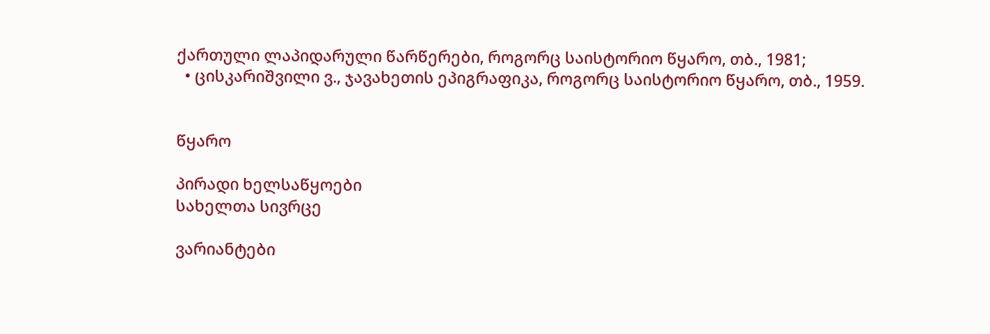ქართული ლაპიდარული წარწერები, როგორც საისტორიო წყარო, თბ., 1981;
  • ცისკარიშვილი ვ., ჯავახეთის ეპიგრაფიკა, როგორც საისტორიო წყარო, თბ., 1959.


წყარო

პირადი ხელსაწყოები
სახელთა სივრცე

ვარიანტები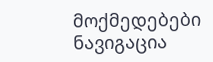მოქმედებები
ნავიგაცია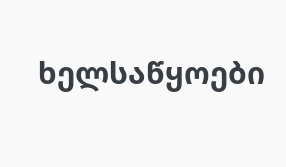ხელსაწყოები